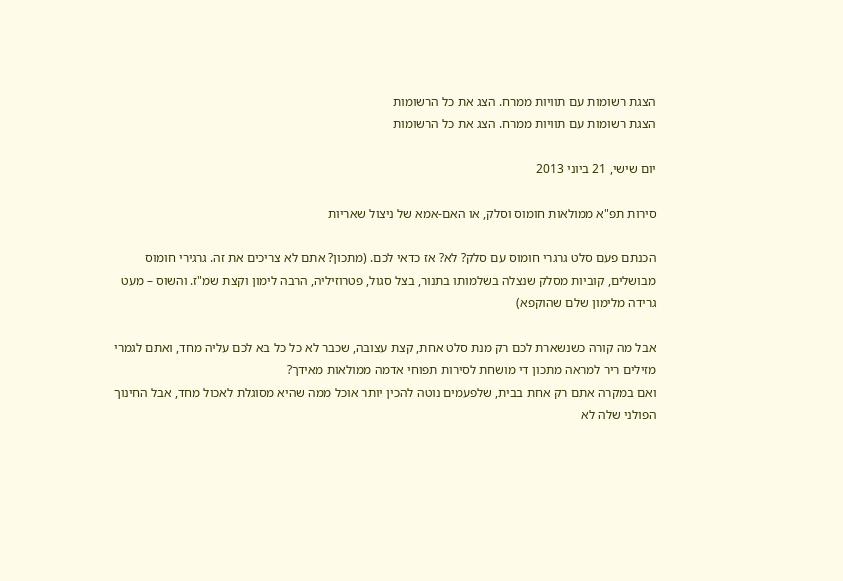הצגת רשומות עם תוויות ממרח. הצג את כל הרשומות
הצגת רשומות עם תוויות ממרח. הצג את כל הרשומות

יום שישי, 21 ביוני 2013

סירות תפ"א ממולאות חומוס וסלק, או האם-אמא של ניצול שאריות

הכנתם פעם סלט גרגרי חומוס עם סלק? לא? אז כדאי לכם. (מתכון? אתם לא צריכים את זה. גרגירי חומוס מבושלים, קוביות מסלק שנצלה בשלמותו בתנור, בצל סגול, פטרוזיליה, הרבה לימון וקצת שמ"ז. והשוס – מעט גרידה מלימון שלם שהוקפא)

אבל מה קורה כשנשארת לכם רק מנת סלט אחת, קצת עצובה, שכבר לא כל כל בא לכם עליה מחד, ואתם לגמרי מזילים ריר למראה מתכון די מושחת לסירות תפוחי אדמה ממולאות מאידך?
ואם במקרה אתם רק אחת בבית, שלפעמים נוטה להכין יותר אוכל ממה שהיא מסוגלת לאכול מחד, אבל החינוך הפולני שלה לא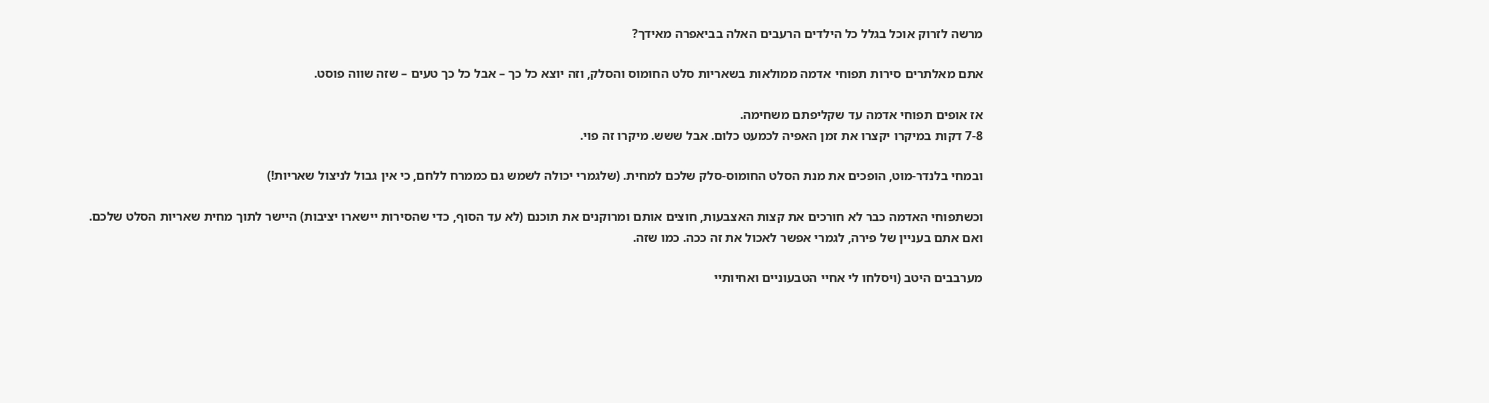מרשה לזרוק אוכל בגלל כל הילדים הרעבים האלה בביאפרה מאידך?

אתם מאלתרים סירות תפוחי אדמה ממולאות בשאריות סלט החומוס והסלק, וזה יוצא כל כך – אבל כל כך טעים – שזה שווה פוסט.

אז אופים תפוחי אדמה עד שקליפתם משחימה.
7-8 דקות במיקרו יקצרו את זמן האפיה לכמעט כלום. אבל ששש. מיקרו זה פוי.

ובמחי בלנדר-מוט, הופכים את מנת הסלט החומוס-סלק שלכם למחית. (שלגמרי יכולה לשמש גם כממרח ללחם, כי אין גבול לניצול שאריות!)

וכשתפוחי האדמה כבר לא חורכים את קצות האצבעות, חוצים אותם ומרוקנים את תוכנם (לא עד הסוף, כדי שהסירות יישארו יציבות) היישר לתוך מחית שאריות הסלט שלכם.
ואם אתם בעניין של פירה, לגמרי אפשר לאכול את זה ככה. כמו שזה.

מערבבים היטב (ויסלחו לי אחיי הטבעוניים ואחיותיי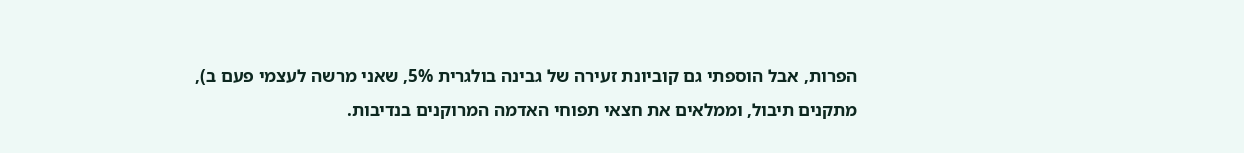הפרות, אבל הוספתי גם קוביונת זעירה של גבינה בולגרית 5%, שאני מרשה לעצמי פעם ב), מתקנים תיבול, וממלאים את חצאי תפוחי האדמה המרוקנים בנדיבות.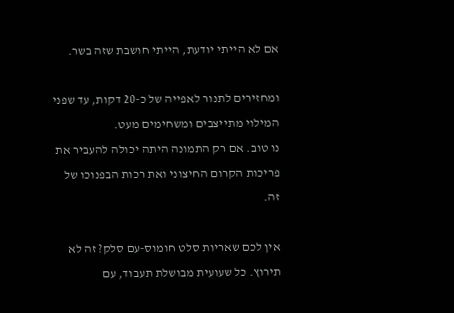אם לא הייתי יודעת, הייתי חושבת שזה בשר.

ומחזירים לתנור לאפייה של כ-20 דקות, עד שפני המילוי מתייצבים ומשחימים מעט.
נו טוב. אם רק התמונה היתה יכולה להעביר את פריכות הקרום החיצוני ואת רכות הבפנוכו של זה.

אין לכם שאריות סלט חומוס-עם סלק? זה לא תירוץ. כל שעועית מבושלת תעבוד, עם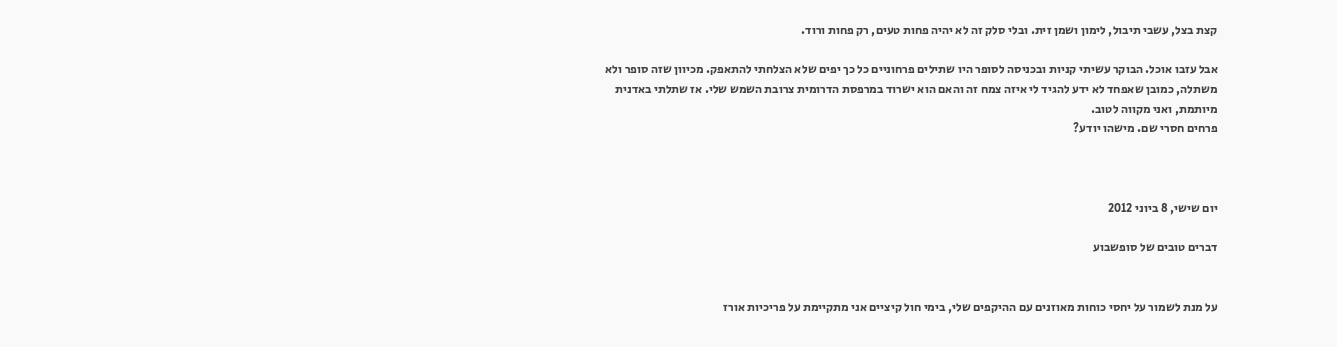קצת בצל, עשבי תיבול, לימון ושמן זית. ובלי סלק זה לא יהיה פחות טעים, רק פחות ורוד.

אבל עזבו אוכל. הבוקר עשיתי קניות ובכניסה לסופר היו שתילים פרחוניים כל כך יפים שלא הצלחתי להתאפק. מכיוון שזה סופר ולא משתלה, כמובן שאפחד לא ידע להגיד לי איזה צמח זה והאם הוא ישרוד במרפסת הדרומית צרובת השמש שלי. אז שתלתי באדנית מיותמת, ואני מקווה לטוב.
פרחים חסרי שם. מישהו יודע?



יום שישי, 8 ביוני 2012

דברים טובים של סופשבוע


על מנת לשמור על יחסי כוחות מאוזנים עם ההיקפים שלי, בימי חול קיציים אני מתקיימת על פריכיות אורז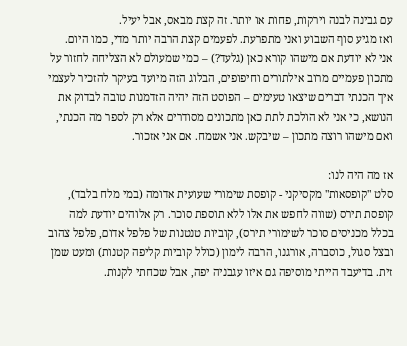עם גבינה לבנה וירקות, פחות או יותר. זה קצת מבאס, אבל יעיל.
ואז מגיע סוף השבוע ואני מתפרעת. לפעמים קצת הרבה יותר מדי, כמו היום.
אני לא יודעת אם מישהו קורא כאן (גלעד?) – כמי שמעולם לא הצליחה לחזור על מתכון פעמיים מרוב אילתורים וחיפופים, הבלוג הזה מיועד בעיקר להזכיר לעצמי איך הכנתי דברים שיצאו טעימים – הפוסט הזה יהיה הזדמנות טובה לבדוק את הנושא, כי אני לא הולכת לתת כאן מתכונים מסודרים אלא רק לספר מה הכנתי, ואם מישהו רוצה מתכון – שיבקש. אני אשמח. אם אני אזכור.

אז מה היה לנו:
סלט "קופסאות" מקסיקני - קופסת שימורי שעועית אדומה (במי מלח בלבד), קופסת תירס (שווה לחפש את אלו ללא תוספת סוכר. רק אלוהים יודעת למה בכלל מכניסים סוכר לשימורי תירס), קוביות טנטנות של פלפל אדום, פלפל צהוב ובצל סגול, כוסברה, אורגנו, הרבה לימון (כולל קוביות קליפה קטנות) ומעט שמן זית. בדיעבד הייתי מוסיפה גם איזו עגבניה יפה, אבל שכחתי לקנות.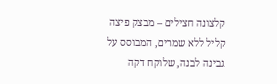קלצונה חצילים – מבצק פיצה קליל ללא שמרים, המבוסס על גבינה לבנה, שלוקח דקה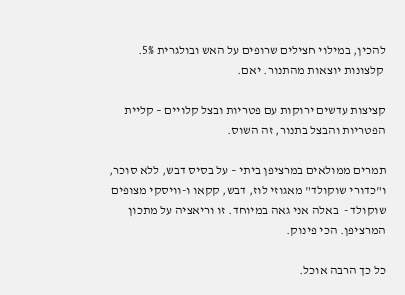להכין, במילוי חצילים שרופים על האש ובולגרית 5%.
 קלצונות יוצאות מהתנור. יאם.

קציצות עדשים ירוקות עם פטריות ובצל קלויים – קליית הפטריות והבצל בתנור, זה השוס.

תמרים ממולאים במרציפן ביתי – על בסיס דבש, ללא סוכר, ו"כדורי שוקולד" מאגוזי לוז, דבש, קקאו ו-וויסקי מצופים שוקולד -  באלה אני גאה במיוחד. זו וריאציה על מתכון המרציפן. הכי פינוק.

כל כך הרבה אוכל.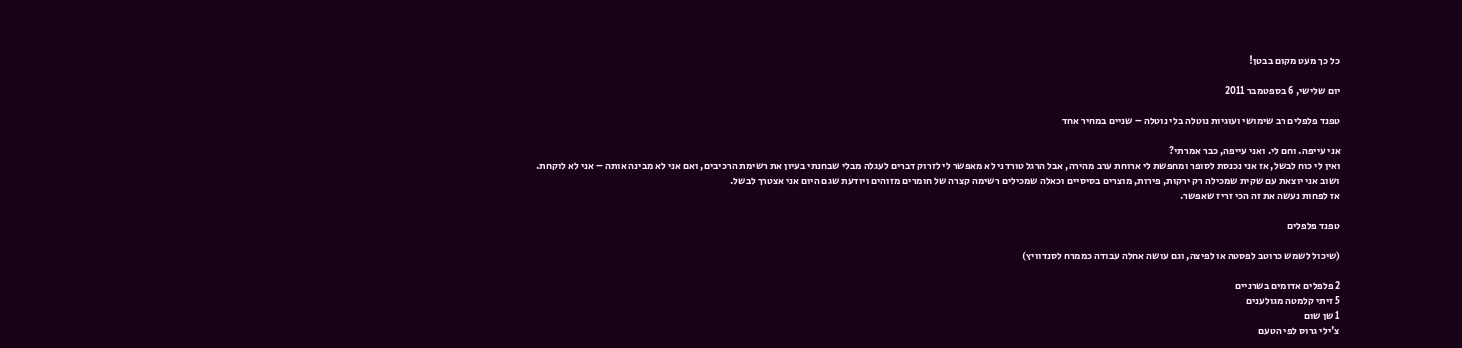כל כך מעט מקום בבטן!

יום שלישי, 6 בספטמבר 2011

טפנד פלפלים רב שימושי ועוגיות נוטלה בלי נוטלה – שניים במחיר אחד

אני עייפה. וחם לי. ואני עייפה, כבר אמרתי?
ואין לי כוח לבשל, אז אני נכנסת לסופר ומחפשת לי ארוחת ערב מהירה, אבל הרגל טורדני לא מאפשר לי לזרוק דברים לעגלה מבלי שבחנתי בעיון את רשימת הרכיבים, ואם אני לא מבינה אותה – אני לא לוקחת.
ושוב אני יוצאת עם שקית שמכילה רק ירקות, פירות, מוצרים בסיסיים וכאלה שמכילים רשימה קצרה של חומרים מזוהים ויודעת שגם היום אני אצטרך לבשל.
אז לפחות נעשה את זה הכי זריז שאפשר.

טפנד פלפלים

(שיכול לשמש כרוטב לפסטה או לפיצה, וגם עושה אחלה עבודה כממרח לסנדוויץ)

2 פלפלים אדומים בשרניים
5 זיתי קלמטה מגולענים
1 שן שום
צ'ילי גרוס לפי הטעם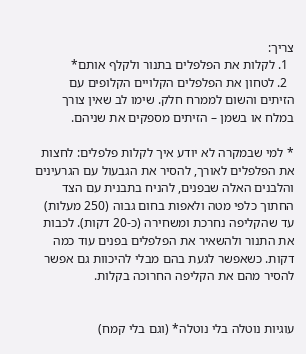צריך:
  1. לקלות את הפלפלים בתנור ולקלף אותם*
  2. לטחון את הפלפלים הקלויים הקלופים עם הזיתים והשום לממרח חלק. שימו לב שאין צורך במלח או בשמן – הזיתים מספקים את שניהם.

* למי שבמקרה לא יודע איך לקלות פלפלים: לחצות את הפלפלים לאורך, להסיר את הגבעול עם הגרעינים והלבנים האלה שבפנים, להניח בתבנית עם הצד החתוך כלפי מטה ולאפות בחום גבוה (250 מעלות) עד שהקליפה נחרכת ומשחירה (כ-20 דקות). לכבות את התנור ולהשאיר את הפלפלים בפנים עוד כמה דקות. כשאפשר לגעת בהם מבלי להיכוות גם אפשר להסיר מהם את הקליפה החרוכה בקלות.


עוגיות נוטלה בלי נוטלה* (וגם בלי קמח)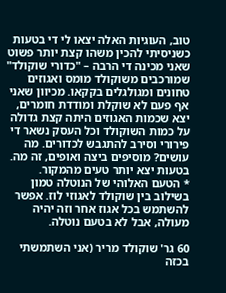טוב, העוגיות האלה יצאו לי די בטעות כשניסיתי להכין משהו קצת יותר פשוט שאני מכינה די הרבה – "כדורי שוקולד" שמורכבים משוקולד מומס ואגוזים טחונים ומגולגלים בקקאו. מכיוון שאני אף פעם לא שוקלת ומודדת חומרים, יצא שכמות האגוזים היתה קצת גדולה על כמות השוקולד וכל העסק נשאר די פירורי וסירב להתגבש לכדורים. מה עושים? מוסיפים ביצה ואופים, זה מה.
בטעות יצא יותר טעים מהמקור.
* הטעם האלוהי של הנוטלה טמון בשילוב בין שוקולד לאגוזי לוז. אפשר להשתמש בכל אגוז אחר וזה יהיה מעולה, אבל לא בטעם נוטלה.

60 גר' שוקולד מריר (אני השתמשתי בכזה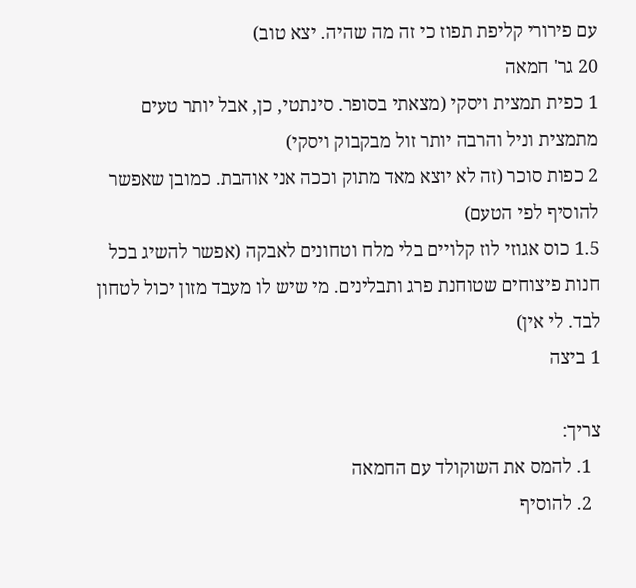עם פירורי קליפת תפוז כי זה מה שהיה. יצא טוב)
20 גר' חמאה
1 כפית תמצית ויסקי (מצאתי בסופר. סינתטי, כן, אבל יותר טעים מתמצית וניל והרבה יותר זול מבקבוק ויסקי)
2 כפות סוכר (זה לא יוצא מאד מתוק וככה אני אוהבת. כמובן שאפשר להוסיף לפי הטעם)
1.5 כוס אגוזי לוז קלויים בלי מלח וטחונים לאבקה (אפשר להשיג בכל חנות פיצוחים שטוחנת פרג ותבלינים. מי שיש לו מעבד מזון יכול לטחון לבד. לי אין)
1 ביצה

צריך:
  1. להמס את השוקולד עם החמאה
  2. להוסיף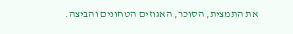את התמצית, הסוכר, האגוזים הטחונים והביצה.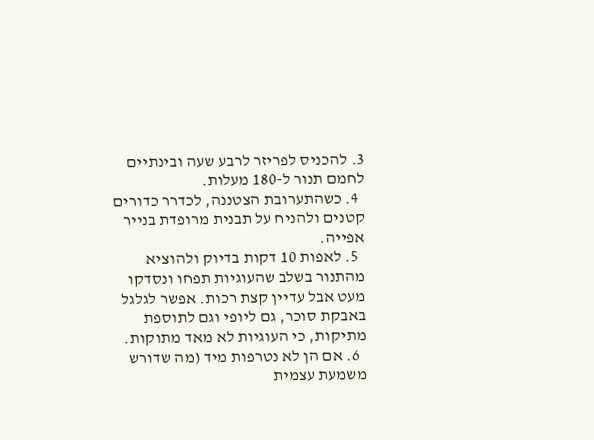3. להכניס לפריזר לרבע שעה ובינתיים לחמם תנור ל-180 מעלות.
  4. כשהתערובת הצטננה, לכדרר כדורים קטנים ולהניח על תבנית מרופדת בנייר אפייה.
  5. לאפות 10 דקות בדיוק ולהוציא מהתנור בשלב שהעוגיות תפחו ונסדקו מעט אבל עדיין קצת רכות. אפשר לגלגל באבקת סוכר, גם ליופי וגם לתוספת מתיקות, כי העוגיות לא מאד מתוקות.
  6. אם הן לא נטרפות מיד (מה שדורש משמעת עצמית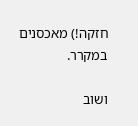חזקה!) מאכסנים במקרר.

ושוב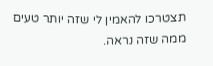תצטרכו להאמין לי שזה יותר טעים ממה שזה נראה.